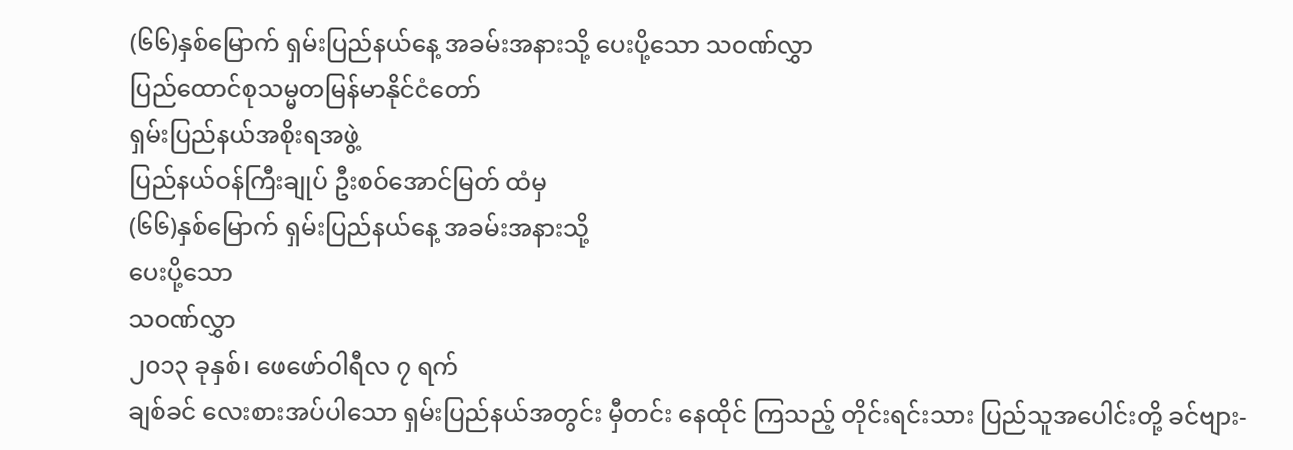(၆၆)နှစ်မြောက် ရှမ်းပြည်နယ်နေ့ အခမ်းအနားသို့ ပေးပို့သော သဝဏ်လွှာ
ပြည်ထောင်စုသမ္မတမြန်မာနိုင်ငံတော်
ရှမ်းပြည်နယ်အစိုးရအဖွဲ့
ပြည်နယ်ဝန်ကြီးချုပ် ဦးစဝ်အောင်မြတ် ထံမှ
(၆၆)နှစ်မြောက် ရှမ်းပြည်နယ်နေ့ အခမ်းအနားသို့
ပေးပို့သော
သဝဏ်လွှာ
၂၀၁၃ ခုနှစ်၊ ဖေဖော်ဝါရီလ ၇ ရက်
ချစ်ခင် လေးစားအပ်ပါသော ရှမ်းပြည်နယ်အတွင်း မှီတင်း နေထိုင် ကြသည့် တိုင်းရင်းသား ပြည်သူအပေါင်းတို့ ခင်ဗျား-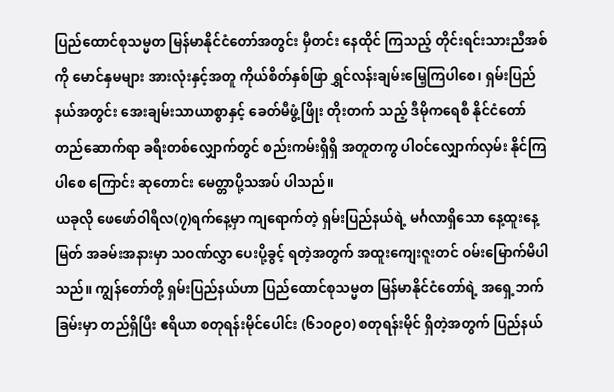ပြည်ထောင်စုသမ္မတ မြန်မာနိုင်ငံတော်အတွင်း မှီတင်း နေထိုင် ကြသည့် တိုင်းရင်းသားညီအစ်ကို မောင်နှမများ အားလုံးနှင့်အတူ ကိုယ်စိတ်နှစ်ဖြာ ရွှင်လန်းချမ်းမြေ့ကြပါစေ၊ ရှမ်းပြည်နယ်အတွင်း အေးချမ်းသာယာစွာနှင့် ခေတ်မီဖွံ့ဖြိုး တိုးတက် သည့် ဒီမိုကရေစီ နိုင်ငံတော်တည်ဆောက်ရာ ခရီးတစ်လျှောက်တွင် စည်းကမ်းရှိရှိ အတူတကွ ပါဝင်လျှောက်လှမ်း နိုင်ကြပါစေ ကြောင်း ဆုတောင်း မေတ္တာပို့သအပ် ပါသည်။
ယခုလို ဖေဖော်ဝါရီလ(၇)ရက်နေ့မှာ ကျရောက်တဲ့ ရှမ်းပြည်နယ်ရဲ့ မင်္ဂလာရှိသော နေ့ထူးနေ့မြတ် အခမ်းအနားမှာ သဝဏ်လွှာ ပေးပို့ခွင့် ရတဲ့အတွက် အထူးကျေးဇူးတင် ဝမ်းမြောက်မိပါသည်။ ကျွန်တော်တို့ ရှမ်းပြည်နယ်ဟာ ပြည်ထောင်စုသမ္မတ မြန်မာနိုင်ငံတော်ရဲ့ အရှေ့ဘက်ခြမ်းမှာ တည်ရှိပြီး ဧရိယာ စတုရန်းမိုင်ပေါင်း (၆၁၀၉၀) စတုရန်းမိုင် ရှိတဲ့အတွက် ပြည်နယ်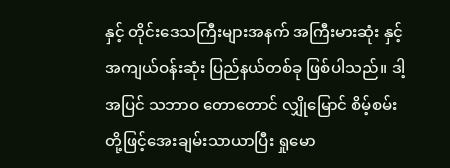နှင့် တိုင်းဒေသကြီးများအနက် အကြီးမားဆုံး နှင့် အကျယ်ဝန်းဆုံး ပြည်နယ်တစ်ခု ဖြစ်ပါသည်။ ဒါ့အပြင် သဘာဝ တောတောင် လျှိုမြောင် စိမ့်စမ်းတို့ဖြင့်အေးချမ်းသာယာပြီး ရှုမော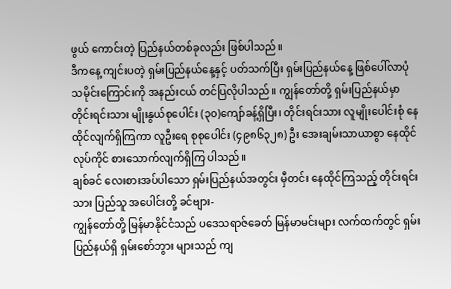ဖွယ် ကောင်းတဲ့ ပြည်နယ်တစ်ခုလည်း ဖြစ်ပါသည်။
ဒီကနေ့ ကျင်းပတဲ့ ရှမ်းပြည်နယ်နေ့နှင့် ပတ်သက်ပြီး ရှမ်းပြည်နယ်နေ့ ဖြစ်ပေါ်လာပုံ သမိုင်းကြောင်းကို အနည်းငယ် တင်ပြလိုပါသည်။ ကျွန်တော်တို့ ရှမ်းပြည်နယ်မှာ တိုင်းရင်းသား မျိုးနွယ်စုပေါင်း (၃၀)ကျော်ခန့်ရှိပြီး၊ တိုင်းရင်းသား လူမျိုးပေါင်းစုံ နေထိုင်လျက်ရှိကြကာ လူဦးရေ စုစုပေါင်း (၄၉၈၆၃၂၈) ဦး အေးချမ်းသာယာစွာ နေထိုင် လုပ်ကိုင် စားသောက်လျက်ရှိကြ ပါသည်။
ချစ်ခင် လေးစားအပ်ပါသော ရှမ်းပြည်နယ်အတွင်း မှီတင်း နေထိုင်ကြသည့် တိုင်းရင်းသား ပြည်သူ အပေါင်းတို့ ခင်ဗျား-
ကျွန်တော်တို့ မြန်မာနိုင်ငံသည် ပဒေသရာဇ်ခေတ် မြန်မာမင်းများ လက်ထက်တွင် ရှမ်းပြည်နယ်ရှိ ရှမ်းစော်ဘွား များသည် ကျ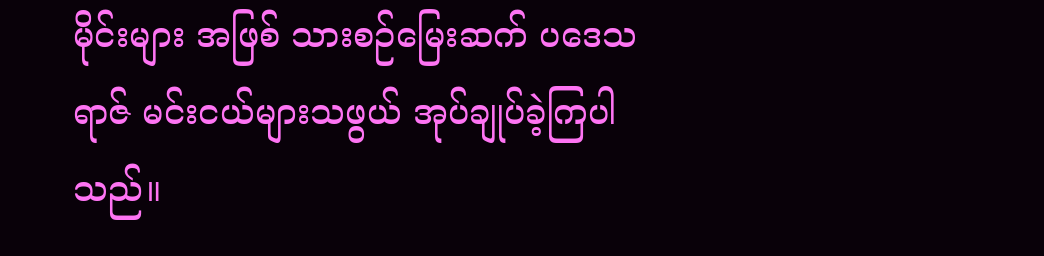မိုင်းများ အဖြစ် သားစဉ်မြေးဆက် ပဒေသရာဇ် မင်းငယ်များသဖွယ် အုပ်ချုပ်ခဲ့ကြပါသည်။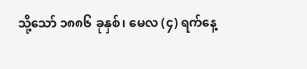သို့သော် ၁၈၈၆ ခုနှစ်၊ မေလ (၄) ရက်နေ့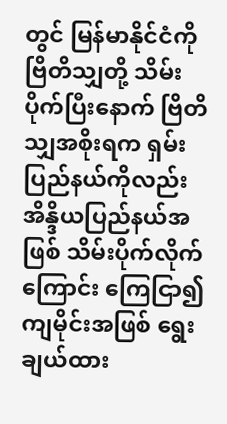တွင် မြန်မာနိုင်ငံကို ဗြိတိသျှတို့ သိမ်းပိုက်ပြီးနောက် ဗြိတိသျှအစိုးရက ရှမ်းပြည်နယ်ကိုလည်း အိန္ဒိယပြည်နယ်အဖြစ် သိမ်းပိုက်လိုက်ကြောင်း ကြေငြာ၍ ကျမိုင်းအဖြစ် ရွေးချယ်ထား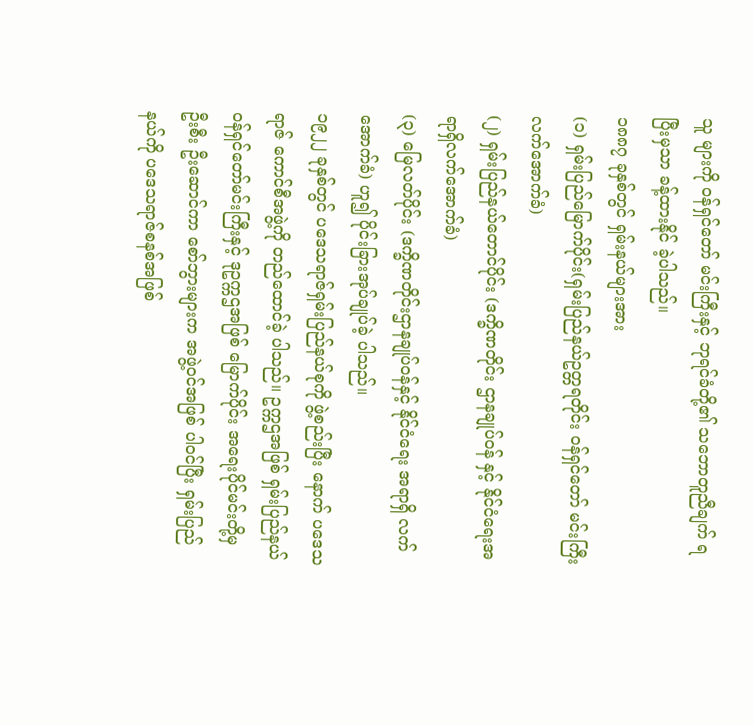သူ များကို ဝန်ရှင်တော် မင်းကြီးနှင့် ဘုရင်ခံတို့၏ သဘောတူညီချက် ရပြီးမှသာ ခန့်ထားနိုင် ခဲ့ပါသည်။
၁၈၈၇ ခုနှစ်တွင် ရှမ်းနယ်များအား
(၁) ရှမ်းပြည်မြောက်ပိုင်း(ရှမ်းပြည်နယ်ဥတ္တရတိုင်း ဝန်ရှင်တော် မင်းကြီး လက်အောက်ခံ)
(၂) ရှမ်းပြည်နယ်တောင်ပိုင်း (ဒက္ခိဏတိုင်း ဌာနချုပ်ဝန် နှင့် နိုင်ငံရေးအရာရှိလက်အောက်ခံ)
(၃) မြေလတ်ပိုင်း (ဒက္ခိဏတိုင်းဌာနချုပ်ဝန်နှင့် နိုင်ငံရေး အရာရှိ လက်အောက်ခံ) ဟူ၍ ပိုင်းခြားအုပ်ချုပ်ခဲ့ ပါသည်။
၁၉၂၂ ခုနှစ်တွင် ပဒေသရာဇ်ရှမ်းပြည်နယ်စုကို ဖွဲ့စည်းပြီး နောက် ပဒေသရာဇ် ကောင်စီအဖွဲ့ကို တည်ထောင်ခဲ့ ပါသည်။ ဥက္ကဌအဖြစ် ရှမ်းပြည်နယ် ဝန်ရှင်တော်မင်းကြီးနှင့် ဒုဥက္ကဌအဖြစ် မြောက်ပိုင်း အရေးပိုင်မင်းတို့မှ ဦးစီး ဦးဆောင်ကာ စော်ဘွားများက အဖွဲ့ဝင်အဖြစ် ပါဝင်ပြီး ရှမ်းပြည်နယ်ကို ပဒေသရာဇ်စနစ်အဖြစ်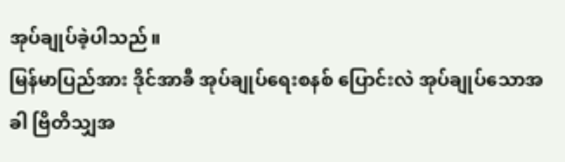အုပ်ချုပ်ခဲ့ပါသည်။
မြန်မာပြည်အား ဒိုင်အာခီ အုပ်ချုပ်ရေးစနစ် ပြောင်းလဲ အုပ်ချုပ်သောအခါ ဗြိတိသျှအ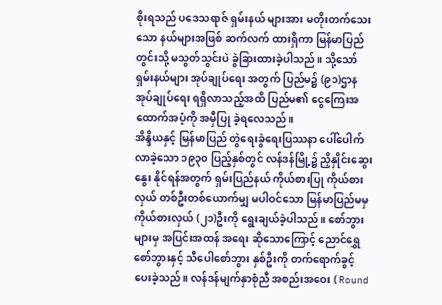စိုးရသည် ပဒေသရာဇ် ရှမ်းနယ် များအား မတိုးတက်သေးသော နယ်များအဖြစ် ဆက်လက် ထားရှိကာ မြန်မာပြည်တွင်းသို့ မသွတ်သွင်းပဲ ခွဲခြားထားခဲ့ပါသည်။ သို့သော် ရှမ်းနယ်များ အုပ်ချုပ်ရေး အတွက် ပြည်မ၌ (၉၁)ဌာန အုပ်ချုပ်ရေး ရရှိလာသည့်အထိ ပြည်မ၏ ငွေကြေးအထောက်အပံ့ကို အမှီပြု ခဲ့ရလေသည်။
အိန္ဒိယနှင့် မြန်မာပြည် တွဲရေးခွဲရေးပြဿနာ ပေါ်ပေါက် လာခဲ့သော ၁၉၃၀ ပြည့်နှစ်တွင် လန်ဒန်မြို့၌ ညှိနှိုင်းဆွေးနွေး နိုင်ရန်အတွက် ရှမ်းပြည်နယ် ကိုယ်စားပြု ကိုယ်စားလှယ် တစ်ဦးတစ်ယောက်မျှ မပါဝင်သော မြန်မာပြည်မမှ ကိုယ်စားလှယ် (၂၁)ဦးကို ရွေးချယ်ခဲ့ပါသည်။ စော်ဘွားများမှ အပြင်းအထန် အရေး ဆိုသောကြောင့် ညောင်ရွှေ စော်ဘွားနှင့် သီပေါစော်ဘွား နှစ်ဦးကို တက်ရောက်ခွင့် ပေးခဲ့သည်။ လန်ဒန်မျက်နှာစုံညီ အစည်းအဝေး ( Round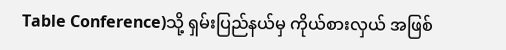Table Conference)သို့ ရှမ်းပြည်နယ်မှ ကိုယ်စားလှယ် အဖြစ်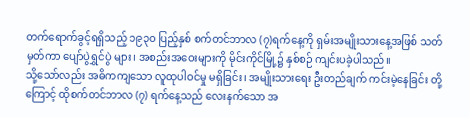တက်ရောက်ခွင့်ရရှိသည့် ၁၉၃၀ ပြည့်နှစ် စက်တင်ဘာလ (၇)ရက်နေ့ကို ရှမ်းအမျိုးသားနေ့အဖြစ် သတ်မှတ်ကာ ပျော်ပွဲရွှင်ပွဲ များ၊ အစည်းအဝေးများကို မိုင်းကိုင်မြို့၌ နှစ်စဉ် ကျင်းပခဲ့ပါသည်။
သို့သော်လည်း အဓိကကျသော လူထုပါဝင်မှု မရှိခြင်း၊ အမျိုးသားရေး ဦးတည်ချက် ကင်းမဲ့နေခြင်း တို့ကြောင့် ထိုစက်တင်ဘာလ (၇) ရက်နေ့သည် လေးနက်သော အ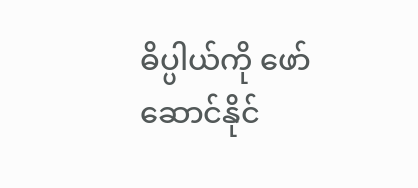ဓိပ္ပါယ်ကို ဖော်ဆောင်နိုင်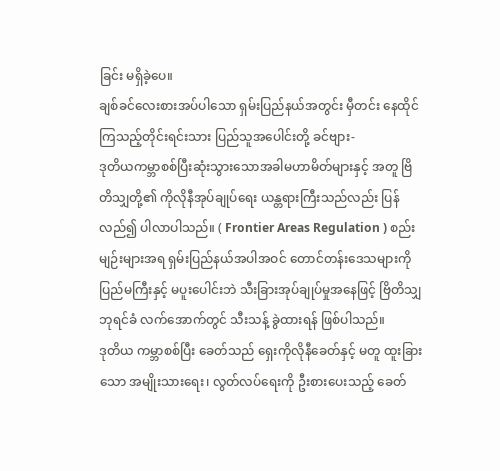ခြင်း မရှိခဲ့ပေ။
ချစ်ခင်လေးစားအပ်ပါသော ရှမ်းပြည်နယ်အတွင်း မှီတင်း နေထိုင် ကြသည့်တိုင်းရင်းသား ပြည်သူအပေါင်းတို့ ခင်ဗျား-
ဒုတိယကမ္ဘာစစ်ပြီးဆုံးသွားသောအခါမဟာမိတ်များနှင့် အတူ ဗြိတိသျှတို့၏ ကိုလိုနီအုပ်ချုပ်ရေး ယန္တရားကြီးသည်လည်း ပြန်လည်၍ ပါလာပါသည်။ ( Frontier Areas Regulation ) စည်းမျဉ်းများအရ ရှမ်းပြည်နယ်အပါအဝင် တောင်တန်းဒေသများကို ပြည်မကြီးနှင့် မပူးပေါင်းဘဲ သီးခြားအုပ်ချုပ်မှုအနေဖြင့် ဗြိတိသျှ ဘုရင်ခံ လက်အောက်တွင် သီးသန့် ခွဲထားရန် ဖြစ်ပါသည်။
ဒုတိယ ကမ္ဘာစစ်ပြီး ခေတ်သည် ရှေးကိုလိုနီခေတ်နှင့် မတူ ထူးခြားသော အမျိုးသားရေး၊ လွတ်လပ်ရေးကို ဦးစားပေးသည့် ခေတ်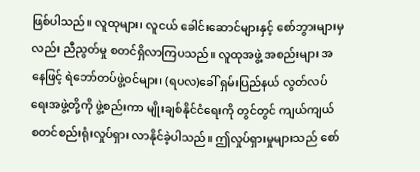ဖြစ်ပါသည်။ လူထုများ၊ လူငယ် ခေါင်းဆောင်များနှင့် စော်ဘွားများမှလည်း ညီညွတ်မှု စတင်ရှိလာကြပသည်။ လူထုအဖွဲ့ အစည်းများ အနေဖြင့် ရဲဘော်တပ်ဖွဲ့ဝင်များ၊ (ရပလ)ခေါ် ရှမ်းပြည်နယ် လွတ်လပ်ရေးအဖွဲ့တို့ကို ဖွဲ့စည်းကာ မျိုးချစ်နိုင်ငံရေးကို တွင်တွင် ကျယ်ကျယ် စတင်စည်းရုံးလှုပ်ရှား လာနိုင်ခဲ့ပါသည်။ ဤလှုပ်ရှားမှုများသည် စော်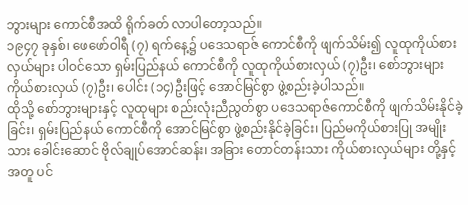ဘွားများ ကောင်စီအထိ ရိုက်ခတ် လာပါတော့သည်။
၁၉၄၇ ခုနှစ်၊ ဖေဖော်ဝါရီ (၇) ရက်နေ့၌ ပဒေသရာဇ် ကောင်စီကို ဖျက်သိမ်း၍ လူထုကိုယ်စားလှယ်များ ပါဝင်သော ရှမ်းပြည်နယ် ကောင်စီကို လူထုကိုယ်စားလှယ် (၇)ဦး၊ စော်ဘွားများ ကိုယ်စားလှယ် (၇)ဦး၊ ပေါင်း (၁၄)ဦးဖြင့် အောင်မြင်စွာ ဖွဲ့စည်းခဲ့ပါသည်။
ထိုသို့ စော်ဘွားများနှင့် လူထုများ စည်းလုံးညီညွတ်စွာ ပဒေသရာဇ်ကောင်စီကို ဖျက်သိမ်းနိုင်ခဲ့ခြင်း၊ ရှမ်းပြည်နယ် ကောင်စီကို အောင်မြင်စွာ ဖွဲ့စည်းနိုင်ခဲ့ခြင်း၊ ပြည်မကိုယ်စားပြု အမျိုးသား ခေါင်းဆောင် ဗိုလ်ချုပ်အောင်ဆန်း၊ အခြား တောင်တန်းသား ကိုယ်စားလှယ်များ တို့နှင့်အတူ ပင်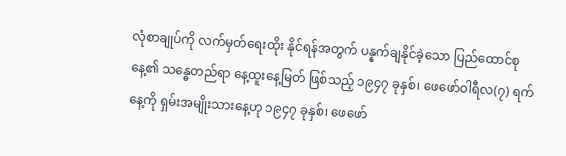လုံစာချုပ်ကို လက်မှတ်ရေးထိုး နိုင်ရန်အတွက် ပန္နက်ချနိုင်ခဲ့သော ပြည်ထောင်စုနေ့၏ သန္ဓေတည်ရာ နေ့ထူးနေ့မြတ် ဖြစ်သည့် ၁၉၄၇ ခုနှစ်၊ ဖေဖော်ဝါရီလ(၇) ရက်နေ့ကို ရှမ်းအမျိုးသားနေ့ဟု ၁၉၄၇ ခုနှစ်၊ ဖေဖော်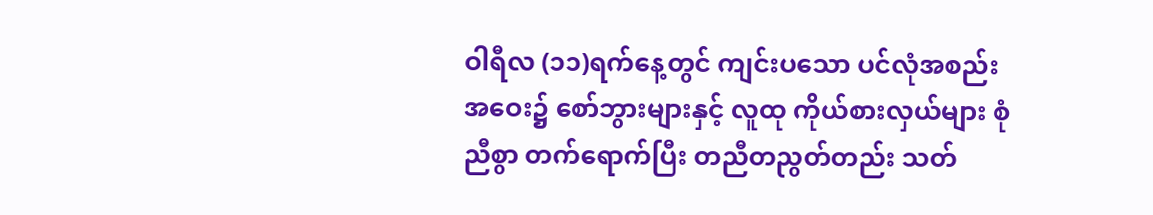ဝါရီလ (၁၁)ရက်နေ့တွင် ကျင်းပသော ပင်လုံအစည်းအဝေး၌ စော်ဘွားများနှင့် လူထု ကိုယ်စားလှယ်များ စုံညီစွာ တက်ရောက်ပြီး တညီတညွတ်တည်း သတ်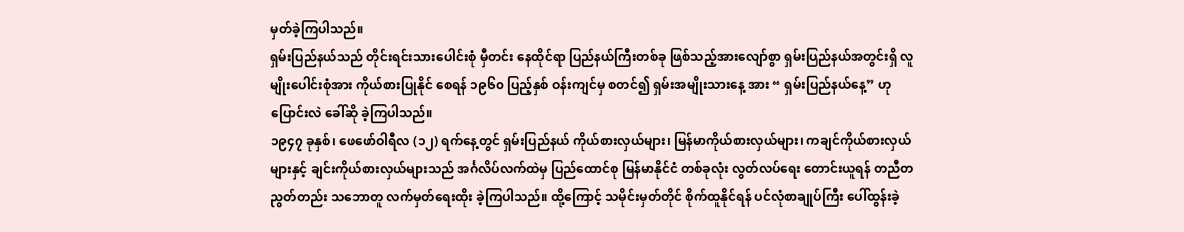မှတ်ခဲ့ကြပါသည်။
ရှမ်းပြည်နယ်သည် တိုင်းရင်းသားပေါင်းစုံ မှီတင်း နေထိုင်ရာ ပြည်နယ်ကြီးတစ်ခု ဖြစ်သည့်အားလျော်စွာ ရှမ်းပြည်နယ်အတွင်းရှိ လူမျိုးပေါင်းစုံအား ကိုယ်စားပြုနိုင် စေရန် ၁၉၆၀ ပြည့်နှစ် ဝန်းကျင်မှ စတင်၍ ရှမ်းအမျိုးသားနေ့ အား “ ရှမ်းပြည်နယ်နေ့” ဟု ပြောင်းလဲ ခေါ်ဆို ခဲ့ကြပါသည်။
၁၉၄၇ ခုနှစ်၊ ဖေဖော်ဝါရီလ (၁၂) ရက်နေ့တွင် ရှမ်းပြည်နယ် ကိုယ်စားလှယ်များ၊ မြန်မာကိုယ်စားလှယ်များ၊ ကချင်ကိုယ်စားလှယ်များနှင့် ချင်းကိုယ်စားလှယ်များသည် အင်္ဂလိပ်လက်ထဲမှ ပြည်ထောင်စု မြန်မာနိုင်ငံ တစ်ခုလုံး လွတ်လပ်ရေး တောင်းယူရန် တညီတညွတ်တည်း သဘောတူ လက်မှတ်ရေးထိုး ခဲ့ကြပါသည်။ ထို့ကြောင့် သမိုင်းမှတ်တိုင် စိုက်ထူနိုင်ရန် ပင်လုံစာချုပ်ကြီး ပေါ်ထွန်းခဲ့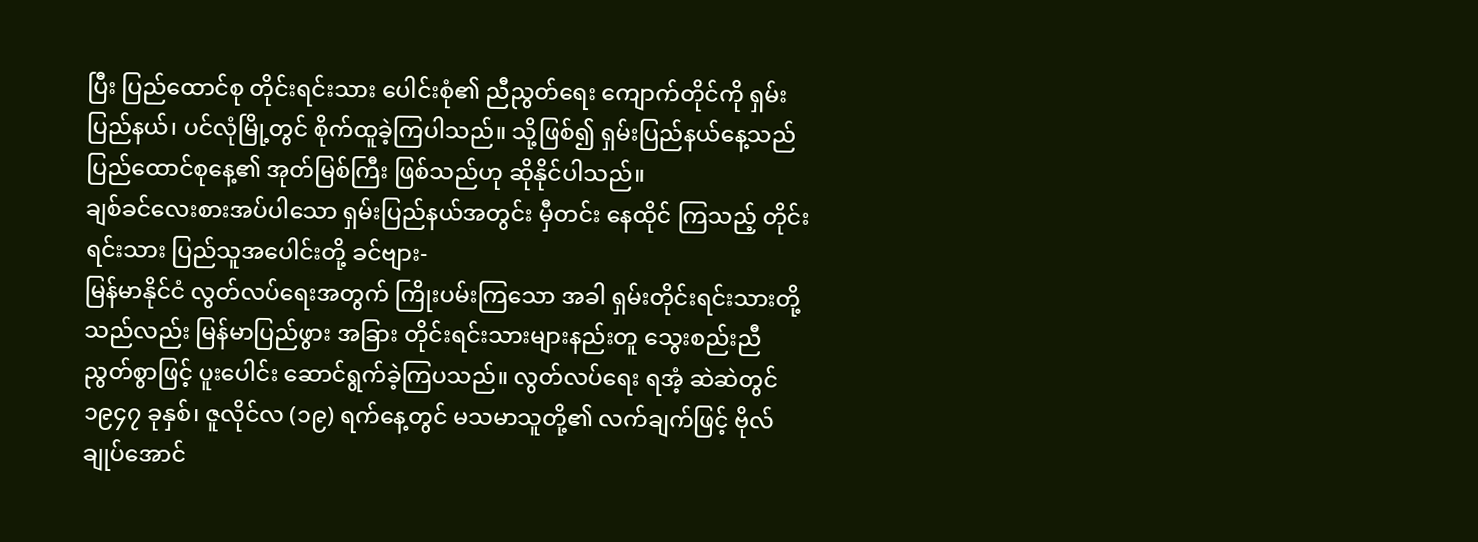ပြီး ပြည်ထောင်စု တိုင်းရင်းသား ပေါင်းစုံ၏ ညီညွတ်ရေး ကျောက်တိုင်ကို ရှမ်းပြည်နယ်၊ ပင်လုံမြို့တွင် စိုက်ထူခဲ့ကြပါသည်။ သို့ဖြစ်၍ ရှမ်းပြည်နယ်နေ့သည် ပြည်ထောင်စုနေ့၏ အုတ်မြစ်ကြီး ဖြစ်သည်ဟု ဆိုနိုင်ပါသည်။
ချစ်ခင်လေးစားအပ်ပါသော ရှမ်းပြည်နယ်အတွင်း မှီတင်း နေထိုင် ကြသည့် တိုင်းရင်းသား ပြည်သူအပေါင်းတို့ ခင်ဗျား-
မြန်မာနိုင်ငံ လွတ်လပ်ရေးအတွက် ကြိုးပမ်းကြသော အခါ ရှမ်းတိုင်းရင်းသားတို့သည်လည်း မြန်မာပြည်ဖွား အခြား တိုင်းရင်းသားများနည်းတူ သွေးစည်းညီညွတ်စွာဖြင့် ပူးပေါင်း ဆောင်ရွက်ခဲ့ကြပသည်။ လွတ်လပ်ရေး ရအံ့ ဆဲဆဲတွင် ၁၉၄၇ ခုနှစ်၊ ဇူလိုင်လ (၁၉) ရက်နေ့တွင် မသမာသူတို့၏ လက်ချက်ဖြင့် ဗိုလ်ချုပ်အောင်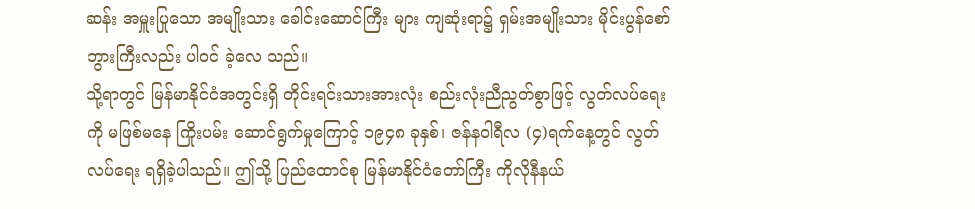ဆန်း အမှူးပြုသော အမျိုးသား ခေါင်းဆောင်ကြီး များ ကျဆုံးရာ၌ ရှမ်းအမျိုးသား မိုင်းပွန်စော်ဘွားကြီးလည်း ပါဝင် ခဲ့လေ သည်။
သို့ရာတွင် မြန်မာနိုင်ငံအတွင်းရှိ တိုင်းရင်းသားအားလုံး စည်းလုံးညီညွတ်စွာဖြင့် လွတ်လပ်ရေးကို မဖြစ်မနေ ကြိုးပမ်း ဆောင်ရွက်မှုကြောင့် ၁၉၄၈ ခုနှစ်၊ ဇန်နဝါရီလ (၄)ရက်နေ့တွင် လွတ်လပ်ရေး ရရှိခဲ့ပါသည်။ ဤသို့ ပြည်ထောင်စု မြန်မာနိုင်ငံတော်ကြီး ကိုလိုနီနယ်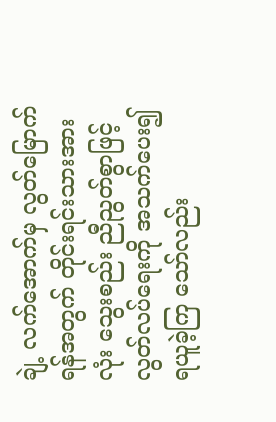ချဲ့ လက်အောက်မှ လွတ်မြောက်ရန်အတွက် တိုင်းရင်းသားအားလုံး သွေးစည်း ညီညွတ်စွာဖြင့် လွတ်လပ်ရေးကို အသက်ပေး၍ ရယူခဲ့ကြ သော်လည်း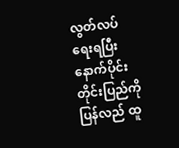လွတ်လပ် ရေးရပြီး နောက်ပိုင်း တိုင်းပြည်ကို ပြန်လည် ထူ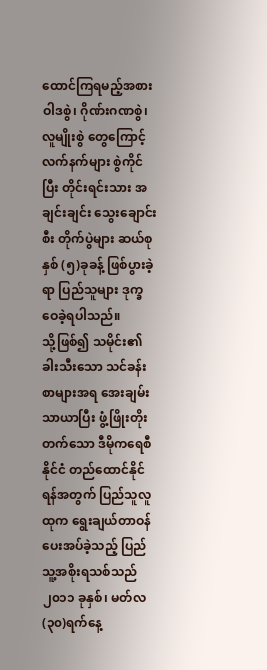ထောင်ကြရမည့်အစား ဝါဒစွဲ၊ ဂိုဏ်းဂဏစွဲ၊ လူမျိုးစွဲ တွေကြောင့် လက်နက်များ စွဲကိုင်ပြီး တိုင်းရင်းသား အချင်းချင်း သွေးချောင်းစီး တိုက်ပွဲများ ဆယ်စုနှစ် (၅)ခုခန့် ဖြစ်ပွားခဲ့ရာ ပြည်သူများ ဒုက္ခဝေခဲ့ရပါသည်။
သို့ဖြစ်၍ သမိုင်း၏ ခါးသီးသော သင်ခန်းစာများအရ အေးချမ်းသာယာပြီး ဖွံ့ဖြိုးတိုးတက်သော ဒီမိုကရေစီနိုင်ငံ တည်ထောင်နိုင်ရန်အတွက် ပြည်သူလူထုက ရွေးချယ်တာဝန် ပေးအပ်ခဲ့သည့် ပြည်သူ့အစိုးရသစ်သည် ၂၀၁၁ ခုနှစ်၊ မတ်လ (၃၀)ရက်နေ့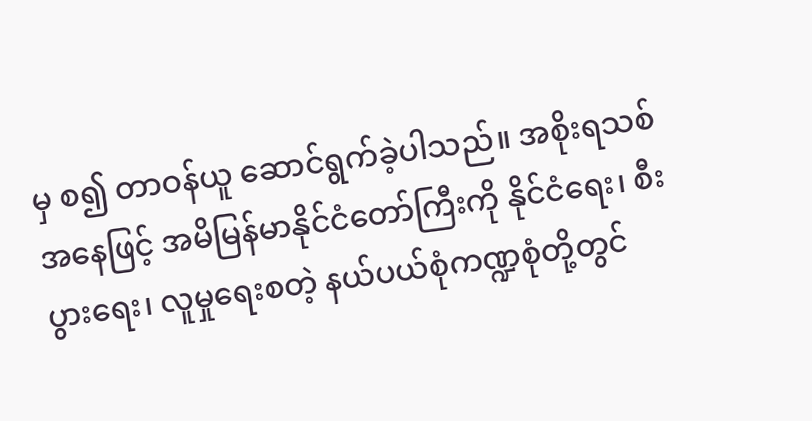မှ စ၍ တာဝန်ယူ ဆောင်ရွက်ခဲ့ပါသည်။ အစိုးရသစ် အနေဖြင့် အမိမြန်မာနိုင်ငံတော်ကြီးကို နိုင်ငံရေး၊ စီးပွားရေး၊ လူမှုရေးစတဲ့ နယ်ပယ်စုံကဏ္ဍစုံတို့တွင်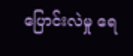ပြောင်းလဲမှု ရေ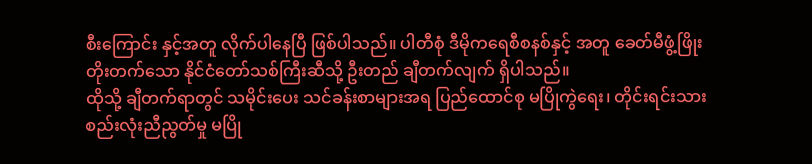စီးကြောင်း နှင့်အတူ လိုက်ပါနေပြီ ဖြစ်ပါသည်။ ပါတီစုံ ဒီမိုကရေစီစနစ်နှင့် အတူ ခေတ်မီဖွံ့ဖြိုးတိုးတက်သော နိုင်ငံတော်သစ်ကြီးဆီသို့ ဦးတည် ချီတက်လျက် ရှိပါသည်။
ထိုသို့ ချီတက်ရာတွင် သမိုင်းပေး သင်ခန်းစာများအရ ပြည်ထောင်စု မပြိုကွဲရေး၊ တိုင်းရင်းသား စည်းလုံးညီညွတ်မှု မပြို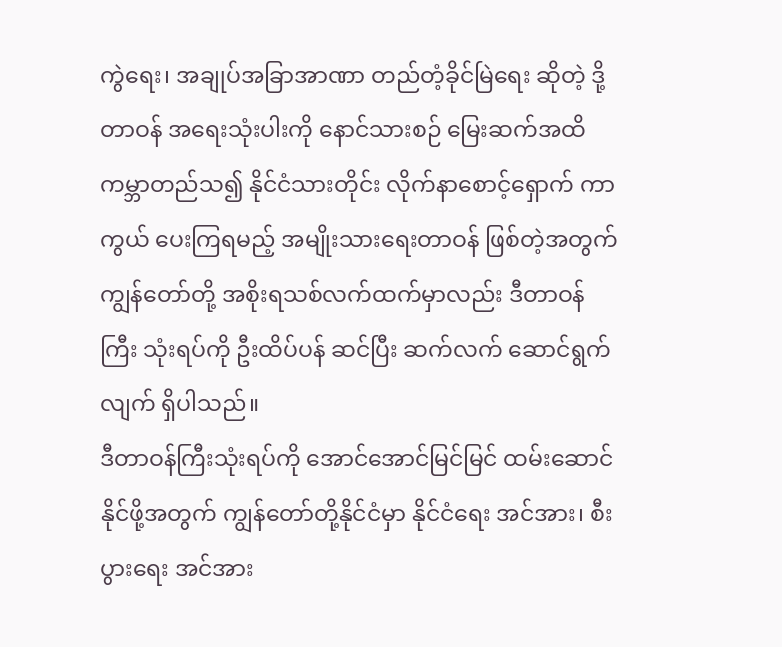ကွဲရေး၊ အချုပ်အခြာအာဏာ တည်တံ့ခိုင်မြဲရေး ဆိုတဲ့ ဒို့တာဝန် အရေးသုံးပါးကို နောင်သားစဉ် မြေးဆက်အထိ ကမ္ဘာတည်သ၍ နိုင်ငံသားတိုင်း လိုက်နာစောင့်ရှောက် ကာကွယ် ပေးကြရမည့် အမျိုးသားရေးတာဝန် ဖြစ်တဲ့အတွက် ကျွန်တော်တို့ အစိုးရသစ်လက်ထက်မှာလည်း ဒီတာဝန်ကြီး သုံးရပ်ကို ဦးထိပ်ပန် ဆင်ပြီး ဆက်လက် ဆောင်ရွက်လျက် ရှိပါသည်။
ဒီတာဝန်ကြီးသုံးရပ်ကို အောင်အောင်မြင်မြင် ထမ်းဆောင် နိုင်ဖို့အတွက် ကျွန်တော်တို့နိုင်ငံမှာ နိုင်ငံရေး အင်အား၊ စီးပွားရေး အင်အား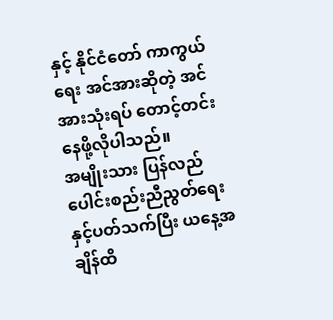နှင့် နိုင်ငံတော် ကာကွယ်ရေး အင်အားဆိုတဲ့ အင်အားသုံးရပ် တောင့်တင်းနေဖို့လိုပါသည်။
အမျိုးသား ပြန်လည် ပေါင်းစည်းညီညွတ်ရေးနှင့်ပတ်သက်ပြီး ယနေ့အချိန်ထိ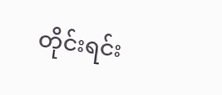တိုင်းရင်း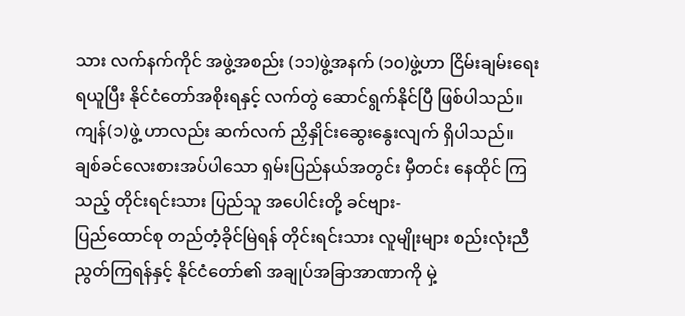သား လက်နက်ကိုင် အဖွဲ့အစည်း (၁၁)ဖွဲ့အနက် (၁၀)ဖွဲ့ဟာ ငြိမ်းချမ်းရေးရယူပြီး နိုင်ငံတော်အစိုးရနှင့် လက်တွဲ ဆောင်ရွက်နိုင်ပြီ ဖြစ်ပါသည်။ ကျန်(၁)ဖွဲ့ ဟာလည်း ဆက်လက် ညှိနှိုင်းဆွေးနွေးလျက် ရှိပါသည်။
ချစ်ခင်လေးစားအပ်ပါသော ရှမ်းပြည်နယ်အတွင်း မှီတင်း နေထိုင် ကြသည့် တိုင်းရင်းသား ပြည်သူ အပေါင်းတို့ ခင်ဗျား-
ပြည်ထောင်စု တည်တံ့ခိုင်မြဲရန် တိုင်းရင်းသား လူမျိုးများ စည်းလုံးညီညွတ်ကြရန်နှင့် နိုင်ငံတော်၏ အချုပ်အခြာအာဏာကို မှဲ့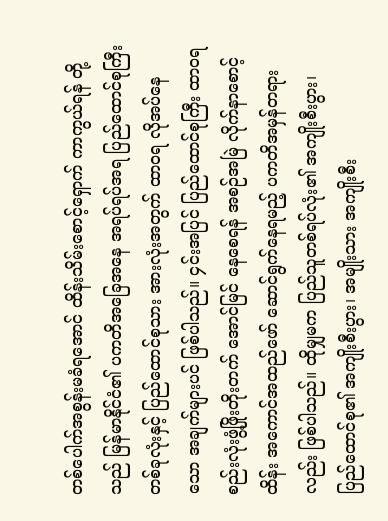တစ်ပေါက်အစွန်းမခံရအောင် ထိန်းသိမ်းစောင့်ရှောက် ကာကွယ်ရန် တို့သည် မြန်မာနိုင်ငံ၏ ပကတိအခြေအနေ အရပ်ရပ်အရ ပြည်ထောင်စုကြီး တစ်ခုလုံးနှင့် ပြည်ထောင်စုသား အားလုံးအတွက် ထာဝရ လိုအပ်နေသော အချက်များပင် ဖြစ်ပါသည်။ ၄င်းအပြင် ပြည်ထောင်စုကြီး ထာဝရ စည်းလုံးဖွံ့ဖြိုးတိုးတက် အောင်မြင် နေစေရန် အစဉ်အမြဲ လိုက်နာစောင့်ထိန်း အကောင်အထည်ဖော် ဆောင်ရွက်နေရမည့် ပကတိအမှန်တရားလည်း ဖြစ်ပါသည်။ ထိုမျှမက ပြည်သူတစ်ရပ်လုံး၏ အကျိုးစီးပွား၊ ပြည်ထောင်စု၏ အကျိုးစီးပွား၊ အမျိုးသား အကျိုးစီး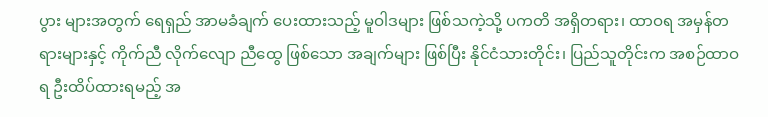ပွား များအတွက် ရေရှည် အာမခံချက် ပေးထားသည့် မူဝါဒများ ဖြစ်သကဲ့သို့ ပကတိ အရှိတရား၊ ထာဝရ အမှန်တရားများနှင့် ကိုက်ညီ လိုက်လျော ညီထွေ ဖြစ်သော အချက်များ ဖြစ်ပြီး နိုင်ငံသားတိုင်း၊ ပြည်သူတိုင်းက အစဉ်ထာဝရ ဦးထိပ်ထားရမည့် အ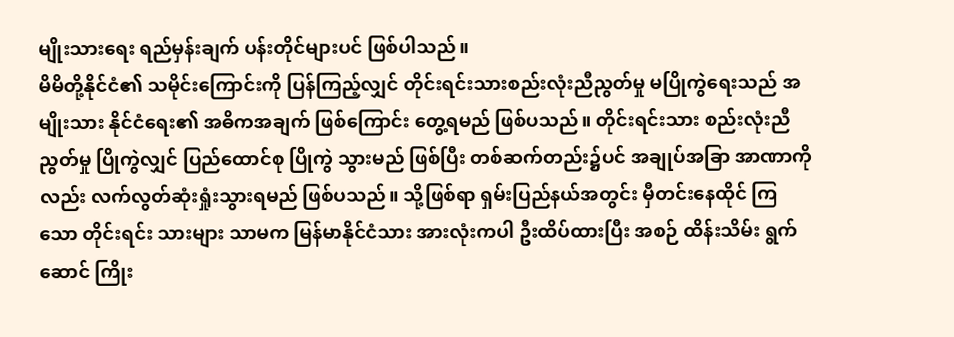မျိုးသားရေး ရည်မှန်းချက် ပန်းတိုင်များပင် ဖြစ်ပါသည်။
မိမိတို့နိုင်ငံ၏ သမိုင်းကြောင်းကို ပြန်ကြည့်လျှင် တိုင်းရင်းသားစည်းလုံးညီညွတ်မှု မပြိုကွဲရေးသည် အမျိုးသား နိုင်ငံရေး၏ အဓိကအချက် ဖြစ်ကြောင်း တွေ့ရမည် ဖြစ်ပသည်။ တိုင်းရင်းသား စည်းလုံးညီညွတ်မှု ပြိုကွဲလျှင် ပြည်ထောင်စု ပြိုကွဲ သွားမည် ဖြစ်ပြီး တစ်ဆက်တည်း၌ပင် အချုပ်အခြာ အာဏာကို လည်း လက်လွတ်ဆုံးရှုံးသွားရမည် ဖြစ်ပသည်။ သို့ဖြစ်ရာ ရှမ်းပြည်နယ်အတွင်း မှီတင်းနေထိုင် ကြသော တိုင်းရင်း သားများ သာမက မြန်မာနိုင်ငံသား အားလုံးကပါ ဦးထိပ်ထားပြီး အစဉ် ထိန်းသိမ်း ရွက်ဆောင် ကြိုး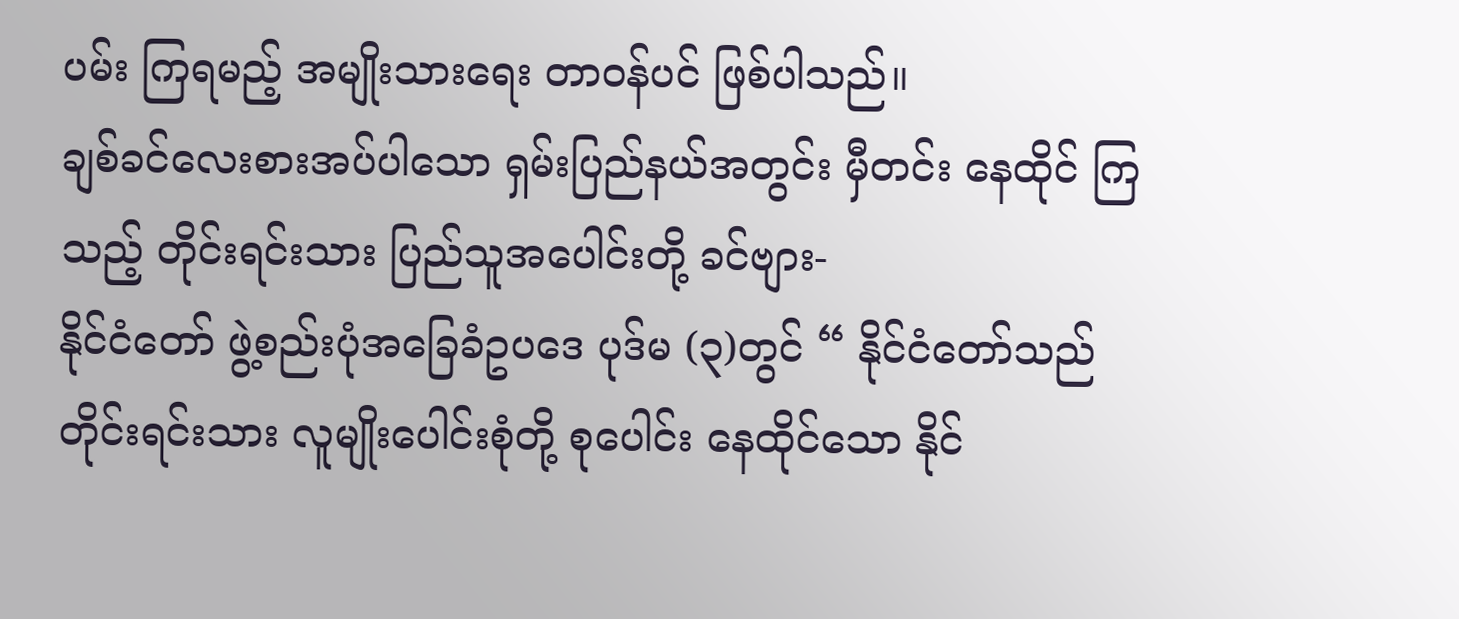ပမ်း ကြရမည့် အမျိုးသားရေး တာဝန်ပင် ဖြစ်ပါသည်။
ချစ်ခင်လေးစားအပ်ပါသော ရှမ်းပြည်နယ်အတွင်း မှီတင်း နေထိုင် ကြသည့် တိုင်းရင်းသား ပြည်သူအပေါင်းတို့ ခင်ဗျား-
နိုင်ငံတော် ဖွဲ့စည်းပုံအခြေခံဥပဒေ ပုဒ်မ (၃)တွင် “ နိုင်ငံတော်သည် တိုင်းရင်းသား လူမျိုးပေါင်းစုံတို့ စုပေါင်း နေထိုင်သော နိုင်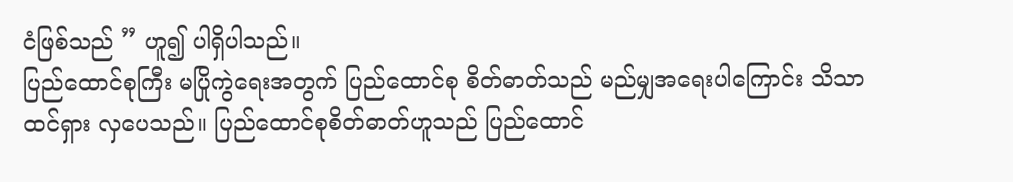ငံဖြစ်သည် ” ဟူ၍ ပါရှိပါသည်။
ပြည်ထောင်စုကြီး မပြိုကွဲရေးအတွက် ပြည်ထောင်စု စိတ်ဓာတ်သည် မည်မျှအရေးပါကြောင်း သိသာထင်ရှား လှပေသည်။ ပြည်ထောင်စုစိတ်ဓာတ်ဟူသည် ပြည်ထောင်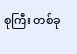စုကြီး တစ်ခု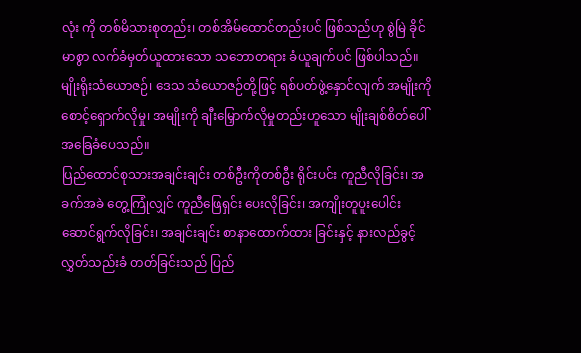လုံး ကို တစ်မိသားစုတည်း၊ တစ်အိမ်ထောင်တည်းပင် ဖြစ်သည်ဟု စွဲမြဲ ခိုင်မာစွာ လက်ခံမှတ်ယူထားသော သဘောတရား ခံယူချက်ပင် ဖြစ်ပါသည်။ မျိုးရိုးသံယောဇဉ်၊ ဒေသ သံယောဇဉ်တို့ဖြင့် ရစ်ပတ်ဖွဲ့နှောင်လျက် အမျိုးကို စောင့်ရှောက်လိုမှု၊ အမျိုးကို ချီးမြှောက်လိုမှုတည်းဟူသော မျိုးချစ်စိတ်ပေါ် အခြေခံပေသည်။
ပြည်ထောင်စုသားအချင်းချင်း တစ်ဦးကိုတစ်ဦး ရိုင်းပင်း ကူညီလိုခြင်း၊ အခက်အခဲ တွေ့ကြုံလျှင် ကူညီဖြေရှင်း ပေးလိုခြင်း၊ အကျိုးတူပူးပေါင်းဆောင်ရွက်လိုခြင်း၊ အချင်းချင်း စာနာထောက်ထား ခြင်းနှင့် နားလည်ခွင့်လွှတ်သည်းခံ တတ်ခြင်းသည် ပြည်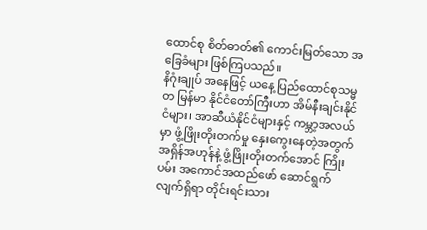ထောင်စု စိတ်ဓာတ်၏ ကောင်းမြတ်သော အခြေခံများ ဖြစ်ကြပသည်။
နိဂုံးချုပ် အနေဖြင့် ယနေ့ ပြည်ထောင်စုသမ္မတ မြန်မာ နိုင်ငံတော်ကြီးဟာ အိမ်နီးချင်းနိုင်ငံများ၊ အာဆီယံနိုင်ငံများနှင့် ကမ္ဘာ့အလယ်မှာ ဖွံ့ဖြိုးတိုးတက်မှု နှေးကွေးနေတဲ့အတွက် အရှိန်အဟုန်နဲ့ ဖွံ့ဖြိုးတိုးတက်အောင် ကြိုးပမ်း အကောင်အထည်ဖော် ဆောင်ရွက်လျက်ရှိရာ တိုင်းရင်းသား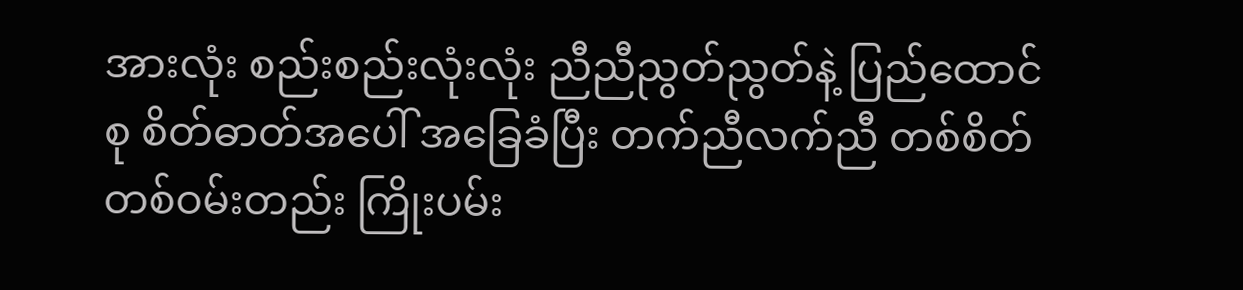အားလုံး စည်းစည်းလုံးလုံး ညီညီညွတ်ညွတ်နဲ့ ပြည်ထောင်စု စိတ်ဓာတ်အပေါ် အခြေခံပြီး တက်ညီလက်ညီ တစ်စိတ်တစ်ဝမ်းတည်း ကြိုးပမ်း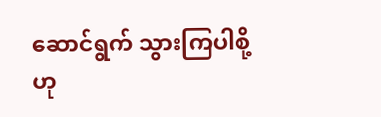ဆောင်ရွက် သွားကြပါစို့ဟု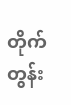တိုက်တွန်း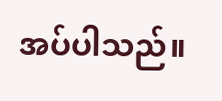အပ်ပါသည်။